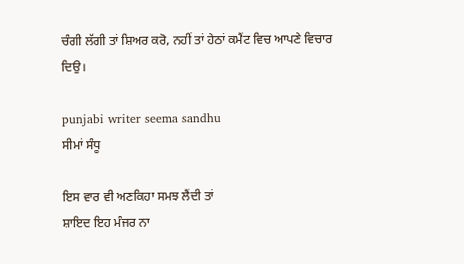ਚੰਗੀ ਲੱਗੀ ਤਾਂ ਸ਼ਿਅਰ ਕਰੋ, ਨਹੀਂ ਤਾਂ ਹੇਠਾਂ ਕਮੈਂਟ ਵਿਚ ਆਪਣੇ ਵਿਚਾਰ ਦਿਉ।

punjabi writer seema sandhu
ਸੀਮਾਂ ਸੰਧੂ

ਇਸ ਵਾਰ ਵੀ ਅਣਕਿਹਾ ਸਮਝ ਲੈਂਦੀ ਤਾਂ
ਸ਼ਾਇਦ ਇਹ ਮੰਜਰ ਨਾ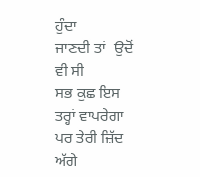ਹੁੰਦਾ
ਜਾਣਦੀ ਤਾਂ  ਉਦੋਂ  ਵੀ ਸੀ
ਸਭ ਕੁਛ ਇਸ ਤਰ੍ਹਾਂ ਵਾਪਰੇਗਾ
ਪਰ ਤੇਰੀ ਜ਼ਿੱਦ ਅੱਗੇ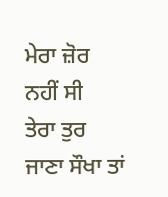ਮੇਰਾ ਜ਼ੋਰ  ਨਹੀਂ ਸੀ
ਤੇਰਾ ਤੁਰ ਜਾਣਾ ਸੌਖਾ ਤਾਂ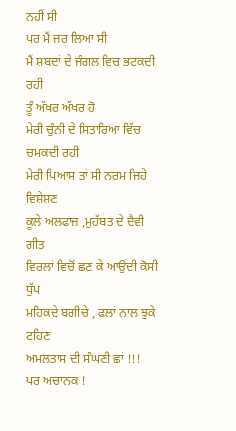ਨਹੀਂ ਸੀ
ਪਰ ਮੈਂ ਜਰ ਲਿਆ ਸੀ
ਮੈਂ ਸ਼ਬਦਾਂ ਦੇ ਜੰਗਲ ਵਿਚ ਭਟਕਦੀ ਰਹੀ
ਤੂੰ ਅੱਖਰ ਅੱਖਰ ਹੋ
ਮੇਰੀ ਚੁੰਨੀ ਦੇ ਸਿਤਾਰਿਆ ਵਿੱਚ ਚਮਕਦੀ ਰਹੀ
ਮੇਰੀ ਪਿਆਸ ਤਾਂ ਸੀ ਨਰਮ ਜਿਹੇ ਵਿਸ਼ੇਸ਼ਣ
ਕੂਲੇ ਅਲਫਾਜ਼ ,ਮੁਹੱਬਤ ਦੇ ਦੈਵੀ ਗੀਤ
ਵਿਰਲਾਂ ਵਿਚੋਂ ਛਣ ਕੇ ਆਉਂਦੀ ਕੋਸੀ ਧੁੱਪ
ਮਹਿਕਦੇ ਬਗੀਚੇ , ਫਲਾਂ ਨਾਲ ਝੁਕੇ ਟਹਿਣ
ਅਮਲਤਾਸ ਦੀ ਸੰਘਣੀ ਛਾਂ !!!
ਪਰ ਅਚਾਨਕ !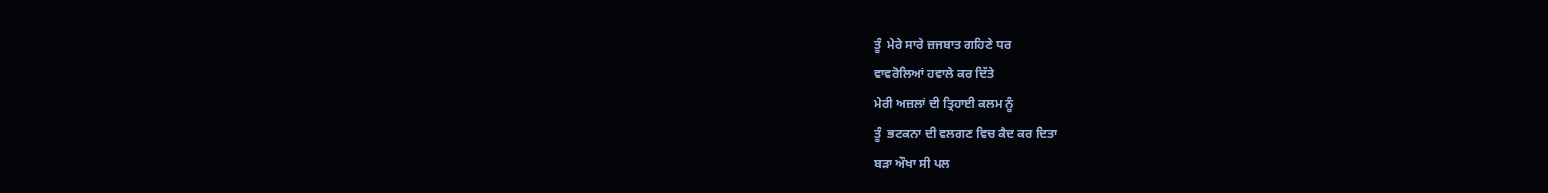ਤੂੰ  ਮੇਰੇ ਸਾਰੇ ਜ਼ਜਬਾਤ ਗਹਿਣੇ ਧਰ
ਵਾਵਰੋਲਿਆਂ ਹਵਾਲੇ ਕਰ ਦਿੱਤੇ
ਮੇਰੀ ਅਜ਼ਲਾਂ ਦੀ ਤ੍ਰਿਹਾਈ ਕਲਮ ਨੂੰ
ਤੂੰ  ਭਟਕਨਾ ਦੀ ਵਲਗਣ ਵਿਚ ਕੈਦ ਕਰ ਦਿਤਾ
ਬੜਾ ਔਖਾ ਸੀ ਪਲ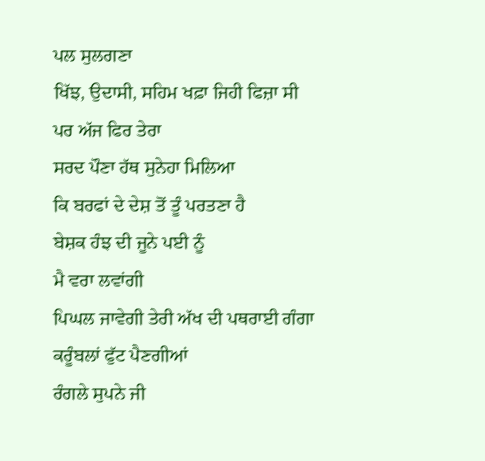ਪਲ ਸੁਲਗਣਾ
ਖਿੱਝ, ਉਦਾਸੀ, ਸਹਿਮ ਖਫ਼ਾ ਜਿਹੀ ਫਿਜ਼ਾ ਸੀ
ਪਰ ਅੱਜ ਫਿਰ ਤੇਰਾ
ਸਰਦ ਪੌਣਾ ਹੱਥ ਸੁਨੇਹਾ ਮਿਲਿਆ
ਕਿ ਬਰਫਾਂ ਦੇ ਦੇਸ਼ ਤੋਂ ਤੂੰ ਪਰਤਣਾ ਹੈ
ਬੇਸ਼ਕ ਹੰਝ ਦੀ ਜੂਨੇ ਪਈ ਨੂੰ
ਮੈ ਵਰਾ ਲਵਾਂਗੀ
ਪਿਘਲ ਜਾਵੇਗੀ ਤੇਰੀ ਅੱਖ ਦੀ ਪਥਰਾਈ ਗੰਗਾ
ਕਰੂੰਬਲਾਂ ਫੁੱਟ ਪੈਣਗੀਆਂ
ਰੰਗਲੇ ਸੁਪਨੇ ਜੀ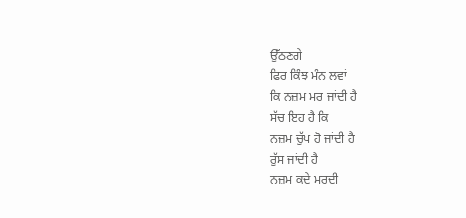ਉੱਠਣਗੇ
ਫਿਰ ਕਿੰਝ ਮੰਨ ਲਵਾਂ
ਕਿ ਨਜ਼ਮ ਮਰ ਜਾਂਦੀ ਹੈ
ਸੱਚ ਇਹ ਹੈ ਕਿ
ਨਜ਼ਮ ਚੁੱਪ ਹੋ ਜਾਂਦੀ ਹੈ
ਰੁੱਸ ਜਾਂਦੀ ਹੈ
ਨਜ਼ਮ ਕਦੇ ਮਰਦੀ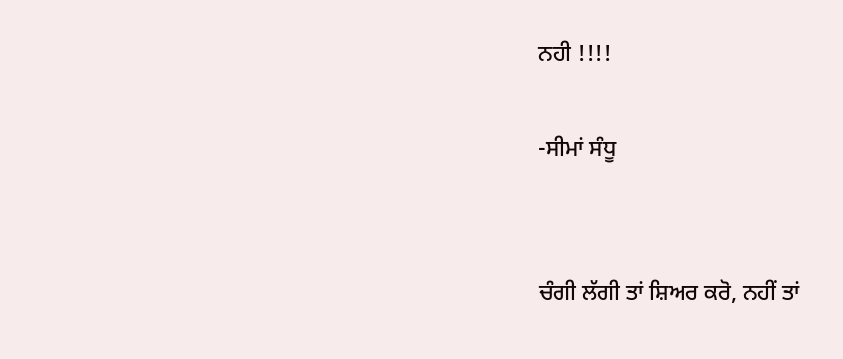ਨਹੀ !!!!

-ਸੀਮਾਂ ਸੰਧੂ


ਚੰਗੀ ਲੱਗੀ ਤਾਂ ਸ਼ਿਅਰ ਕਰੋ, ਨਹੀਂ ਤਾਂ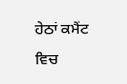ਹੇਠਾਂ ਕਮੈਂਟ ਵਿਚ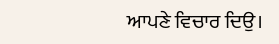ਆਪਣੇ ਵਿਚਾਰ ਦਿਉ।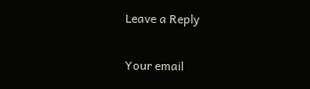Leave a Reply

Your email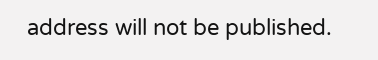address will not be published.